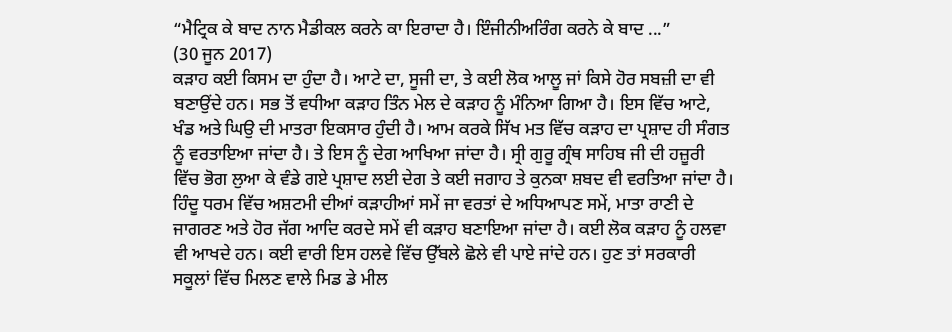“ਮੈਟ੍ਰਿਕ ਕੇ ਬਾਦ ਨਾਨ ਮੈਡੀਕਲ ਕਰਨੇ ਕਾ ਇਰਾਦਾ ਹੈ। ਇੰਜੀਨੀਅਰਿੰਗ ਕਰਨੇ ਕੇ ਬਾਦ ...”
(30 ਜੂਨ 2017)
ਕੜਾਹ ਕਈ ਕਿਸਮ ਦਾ ਹੁੰਦਾ ਹੈ। ਆਟੇ ਦਾ, ਸੂਜੀ ਦਾ, ਤੇ ਕਈ ਲੋਕ ਆਲੂ ਜਾਂ ਕਿਸੇ ਹੋਰ ਸਬਜ਼ੀ ਦਾ ਵੀ ਬਣਾਉਂਦੇ ਹਨ। ਸਭ ਤੋਂ ਵਧੀਆ ਕੜਾਹ ਤਿੰਨ ਮੇਲ ਦੇ ਕੜਾਹ ਨੂੰ ਮੰਨਿਆ ਗਿਆ ਹੈ। ਇਸ ਵਿੱਚ ਆਟੇ, ਖੰਡ ਅਤੇ ਘਿਉ ਦੀ ਮਾਤਰਾ ਇਕਸਾਰ ਹੁੰਦੀ ਹੈ। ਆਮ ਕਰਕੇ ਸਿੱਖ ਮਤ ਵਿੱਚ ਕੜਾਹ ਦਾ ਪ੍ਰਸ਼ਾਦ ਹੀ ਸੰਗਤ ਨੂੰ ਵਰਤਾਇਆ ਜਾਂਦਾ ਹੈ। ਤੇ ਇਸ ਨੂੰ ਦੇਗ ਆਖਿਆ ਜਾਂਦਾ ਹੈ। ਸ੍ਰੀ ਗੁਰੂ ਗ੍ਰੰਥ ਸਾਹਿਬ ਜੀ ਦੀ ਹਜ਼ੂਰੀ ਵਿੱਚ ਭੋਗ ਲੁਆ ਕੇ ਵੰਡੇ ਗਏ ਪ੍ਰਸ਼ਾਦ ਲਈ ਦੇਗ ਤੇ ਕਈ ਜਗਾਹ ਤੇ ਕੁਨਕਾ ਸ਼ਬਦ ਵੀ ਵਰਤਿਆ ਜਾਂਦਾ ਹੈ।
ਹਿੰਦੂ ਧਰਮ ਵਿੱਚ ਅਸ਼ਟਮੀ ਦੀਆਂ ਕੜਾਹੀਆਂ ਸਮੇਂ ਜਾ ਵਰਤਾਂ ਦੇ ਅਧਿਆਪਣ ਸਮੇਂ, ਮਾਤਾ ਰਾਣੀ ਦੇ ਜਾਗਰਣ ਅਤੇ ਹੋਰ ਜੱਗ ਆਦਿ ਕਰਦੇ ਸਮੇਂ ਵੀ ਕੜਾਹ ਬਣਾਇਆ ਜਾਂਦਾ ਹੈ। ਕਈ ਲੋਕ ਕੜਾਹ ਨੂੰ ਹਲਵਾ ਵੀ ਆਖਦੇ ਹਨ। ਕਈ ਵਾਰੀ ਇਸ ਹਲਵੇ ਵਿੱਚ ਉੱਬਲੇ ਛੋਲੇ ਵੀ ਪਾਏ ਜਾਂਦੇ ਹਨ। ਹੁਣ ਤਾਂ ਸਰਕਾਰੀ ਸਕੂਲਾਂ ਵਿੱਚ ਮਿਲਣ ਵਾਲੇ ਮਿਡ ਡੇ ਮੀਲ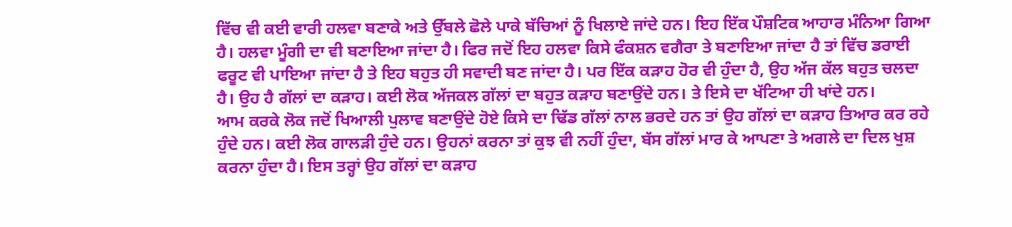ਵਿੱਚ ਵੀ ਕਈ ਵਾਰੀ ਹਲਵਾ ਬਣਾਕੇ ਅਤੇ ਉੱਬਲੇ ਛੋਲੇ ਪਾਕੇ ਬੱਚਿਆਂ ਨੂੰ ਖਿਲਾਏ ਜਾਂਦੇ ਹਨ। ਇਹ ਇੱਕ ਪੌਸ਼ਟਿਕ ਆਹਾਰ ਮੰਨਿਆ ਗਿਆ ਹੈ। ਹਲਵਾ ਮੂੰਗੀ ਦਾ ਵੀ ਬਣਾਇਆ ਜਾਂਦਾ ਹੈ। ਫਿਰ ਜਦੋਂ ਇਹ ਹਲਵਾ ਕਿਸੇ ਫੰਕਸ਼ਨ ਵਗੈਰਾ ਤੇ ਬਣਾਇਆ ਜਾਂਦਾ ਹੈ ਤਾਂ ਵਿੱਚ ਡਰਾਈ ਫਰੂਟ ਵੀ ਪਾਇਆ ਜਾਂਦਾ ਹੈ ਤੇ ਇਹ ਬਹੁਤ ਹੀ ਸਵਾਦੀ ਬਣ ਜਾਂਦਾ ਹੈ। ਪਰ ਇੱਕ ਕੜਾਹ ਹੋਰ ਵੀ ਹੁੰਦਾ ਹੈ, ਉਹ ਅੱਜ ਕੱਲ ਬਹੁਤ ਚਲਦਾ ਹੈ। ਉਹ ਹੈ ਗੱਲਾਂ ਦਾ ਕੜਾਹ। ਕਈ ਲੋਕ ਅੱਜਕਲ ਗੱਲਾਂ ਦਾ ਬਹੁਤ ਕੜਾਹ ਬਣਾਉਂਦੇ ਹਨ। ਤੇ ਇਸੇ ਦਾ ਖੱਟਿਆ ਹੀ ਖਾਂਦੇ ਹਨ।
ਆਮ ਕਰਕੇ ਲੋਕ ਜਦੋਂ ਖਿਆਲੀ ਪੁਲਾਵ ਬਣਾਉਂਦੇ ਹੋਏ ਕਿਸੇ ਦਾ ਢਿੱਡ ਗੱਲਾਂ ਨਾਲ ਭਰਦੇ ਹਨ ਤਾਂ ਉਹ ਗੱਲਾਂ ਦਾ ਕੜਾਹ ਤਿਆਰ ਕਰ ਰਹੇ ਹੁੰਦੇ ਹਨ। ਕਈ ਲੋਕ ਗਾਲੜੀ ਹੁੰਦੇ ਹਨ। ਉਹਨਾਂ ਕਰਨਾ ਤਾਂ ਕੁਝ ਵੀ ਨਹੀਂ ਹੁੰਦਾ, ਬੱਸ ਗੱਲਾਂ ਮਾਰ ਕੇ ਆਪਣਾ ਤੇ ਅਗਲੇ ਦਾ ਦਿਲ ਖੁਸ਼ ਕਰਨਾ ਹੁੰਦਾ ਹੈ। ਇਸ ਤਰ੍ਹਾਂ ਉਹ ਗੱਲਾਂ ਦਾ ਕੜਾਹ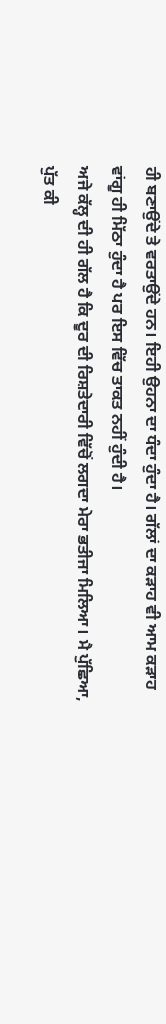ਹੀ ਬਣਾਉਂਦੇ ਤੇ ਵਰਤਾਉਂਦੇ ਹਨ। ਇਹੀ ਉਹਨਾ ਦਾ ਧੰਦਾ ਹੁੰਦਾ ਹੈ। ਗੱਲਾਂ ਦਾ ਕੜਾਹ ਵੀ ਆਮ ਕੜਾਹ ਵਾਂਗੂ ਹੀ ਮਿੱਠਾ ਹੁੰਦਾ ਹੈ ਪਰ ਇਸ ਵਿੱਚ ਤਾਕਤ ਨਹੀਂ ਹੁੰਦੀ ਹੈ।
ਅਜੇ ਕੱਲ੍ਹ ਦੀ ਹੀ ਗੱਲ ਹੈ ਕਿ ਦੂਰ ਦੀ ਰਿਸ਼ਤੇਦਾਰੀ ਵਿੱਚੋਂ ਲਗਦਾ ਮੇਰਾ ਭਤੀਜਾ ਮਿਲਿਆ। ਮੈ ਪੁੱਛਿਆ, ਪੁੱਤ ਕੀ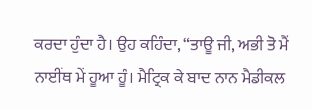ਕਰਦਾ ਹੁੰਦਾ ਹੈ। ਉਹ ਕਹਿੰਦਾ, “ਤਾਊ ਜੀ, ਅਭੀ ਤੋ ਮੈਂ ਨਾਈਂਥ ਮੇਂ ਹੂਆ ਹੂੰ। ਮੈਟ੍ਰਿਕ ਕੇ ਬਾਦ ਨਾਨ ਮੈਡੀਕਲ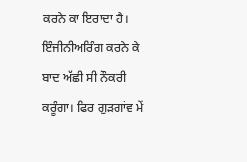ਕਰਨੇ ਕਾ ਇਰਾਦਾ ਹੈ। ਇੰਜੀਨੀਅਰਿੰਗ ਕਰਨੇ ਕੇ ਬਾਦ ਅੱਛੀ ਸੀ ਨੌਕਰੀ ਕਰੂੰਗਾ। ਫਿਰ ਗੁੜਗਾਂਵ ਮੇਂ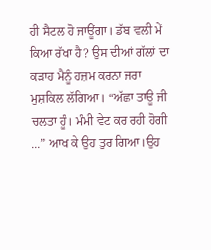ਹੀ ਸੈਟਲ ਹੋ ਜਾਊਂਗਾ। ਡੱਬ ਵਲੀ ਮੇਂ ਕਿਆ ਰੱਖਾ ਹੈ? ਉਸ ਦੀਆਂ ਗੱਲਾਂ ਦਾ ਕੜਾਹ ਮੈਨੂੰ ਹਜ਼ਮ ਕਰਨਾ ਜਰਾ ਮੁਸ਼ਕਿਲ ਲੱਗਿਆ। “ਅੱਛਾ ਤਾਊ ਜੀ ਚਲਤਾ ਹੂੰ। ਮੰਮੀ ਵੇਟ ਕਰ ਰਹੀ ਹੋਗੀ ...” ਆਖ ਕੇ ਉਹ ਤੁਰ ਗਿਆ।ਉਹ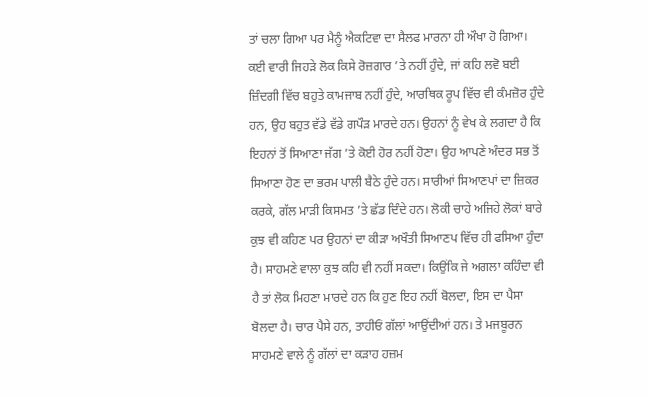ਤਾਂ ਚਲਾ ਗਿਆ ਪਰ ਮੈਨੂੰ ਐਕਟਿਵਾ ਦਾ ਸੈਲਫ ਮਾਰਨਾ ਹੀ ਔਖਾ ਹੋ ਗਿਆ।
ਕਈ ਵਾਰੀ ਜਿਹੜੇ ਲੋਕ ਕਿਸੇ ਰੋਜ਼ਗਾਰ ’ਤੇ ਨਹੀਂ ਹੁੰਦੇ, ਜਾਂ ਕਹਿ ਲਵੋ ਬਈ ਜ਼ਿੰਦਗੀ ਵਿੱਚ ਬਹੁਤੇ ਕਾਮਜਾਬ ਨਹੀਂ ਹੁੰਦੇ, ਆਰਥਿਕ ਰੂਪ ਵਿੱਚ ਵੀ ਕੰਮਜ਼ੋਰ ਹੁੰਦੇ ਹਨ, ਉਹ ਬਹੁਤ ਵੱਡੇ ਵੱਡੇ ਗਪੌੜ ਮਾਰਦੇ ਹਨ। ਉਹਨਾਂ ਨੂੰ ਵੇਖ ਕੇ ਲਗਦਾ ਹੈ ਕਿ ਇਹਨਾਂ ਤੋਂ ਸਿਆਣਾ ਜੱਗ ’ਤੇ ਕੋਈ ਹੋਰ ਨਹੀਂ ਹੋਣਾ। ਉਹ ਆਪਣੇ ਅੰਦਰ ਸਭ ਤੋਂ ਸਿਆਣਾ ਹੋਣ ਦਾ ਭਰਮ ਪਾਲੀ ਬੈਠੇ ਹੁੰਦੇ ਹਨ। ਸਾਰੀਆਂ ਸਿਆਣਪਾਂ ਦਾ ਜ਼ਿਕਰ ਕਰਕੇ, ਗੱਲ ਮਾੜੀ ਕਿਸਮਤ ’ਤੇ ਛੱਡ ਦਿੰਦੇ ਹਨ। ਲੋਕੀ ਚਾਹੇ ਅਜਿਹੇ ਲੋਕਾਂ ਬਾਰੇ ਕੁਝ ਵੀ ਕਹਿਣ ਪਰ ਉਹਨਾਂ ਦਾ ਕੀੜਾ ਅਖੌਤੀ ਸਿਆਣਪ ਵਿੱਚ ਹੀ ਫਸਿਆ ਹੁੰਦਾ ਹੈ। ਸਾਹਮਣੇ ਵਾਲਾ ਕੁਝ ਕਹਿ ਵੀ ਨਹੀਂ ਸਕਦਾ। ਕਿਉਂਕਿ ਜੇ ਅਗਲਾ ਕਹਿੰਦਾ ਵੀ ਹੈ ਤਾਂ ਲੋਕ ਮਿਹਣਾ ਮਾਰਦੇ ਹਨ ਕਿ ਹੁਣ ਇਹ ਨਹੀਂ ਬੋਲਦਾ, ਇਸ ਦਾ ਪੈਸਾ ਬੋਲਦਾ ਹੈ। ਚਾਰ ਪੈਸੇ ਹਨ, ਤਾਹੀਓਂ ਗੱਲਾਂ ਆਉਂਦੀਆਂ ਹਨ। ਤੇ ਮਜਬੂਰਨ ਸਾਹਮਣੇ ਵਾਲੇ ਨੂੰ ਗੱਲਾਂ ਦਾ ਕੜਾਹ ਹਜ਼ਮ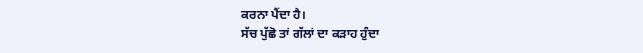ਕਰਨਾ ਪੈਂਦਾ ਹੈ।
ਸੱਚ ਪੁੱਛੋ ਤਾਂ ਗੱਲਾਂ ਦਾ ਕੜਾਹ ਹੁੰਦਾ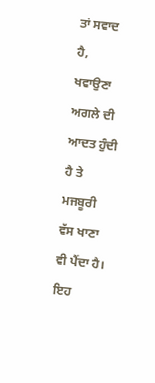ਤਾਂ ਸਵਾਦ ਹੈ, ਖਵਾਉਣਾ ਅਗਲੇ ਦੀ ਆਦਤ ਹੁੰਦੀ ਹੈ ਤੇ ਮਜਬੂਰੀ ਵੱਸ ਖਾਣਾ ਵੀ ਪੈਂਦਾ ਹੈ। ਇਹ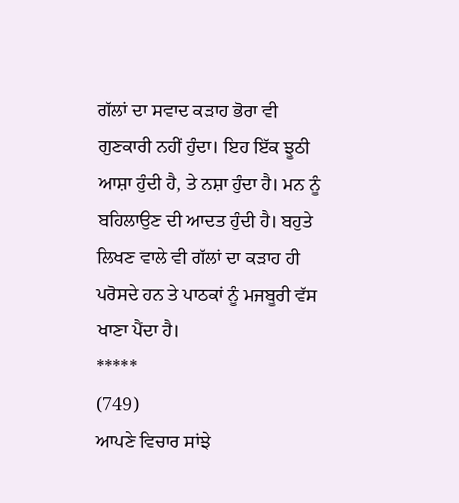ਗੱਲਾਂ ਦਾ ਸਵਾਦ ਕੜਾਹ ਭੋਰਾ ਵੀ ਗੁਣਕਾਰੀ ਨਹੀਂ ਹੁੰਦਾ। ਇਹ ਇੱਕ ਝੂਠੀ ਆਸ਼ਾ ਹੁੰਦੀ ਹੈ, ਤੇ ਨਸ਼ਾ ਹੁੰਦਾ ਹੈ। ਮਨ ਨੂੰ ਬਹਿਲਾਉਣ ਦੀ ਆਦਤ ਹੁੰਦੀ ਹੈ। ਬਹੁਤੇ ਲਿਖਣ ਵਾਲੇ ਵੀ ਗੱਲਾਂ ਦਾ ਕੜਾਹ ਹੀ ਪਰੋਸਦੇ ਹਨ ਤੇ ਪਾਠਕਾਂ ਨੂੰ ਮਜਬੂਰੀ ਵੱਸ ਖਾਣਾ ਪੈਂਦਾ ਹੈ।
*****
(749)
ਆਪਣੇ ਵਿਚਾਰ ਸਾਂਝੇ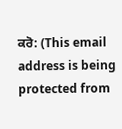ਕਰੋ: (This email address is being protected from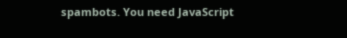spambots. You need JavaScript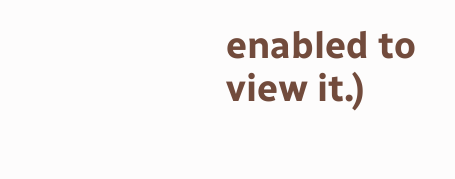enabled to view it.)